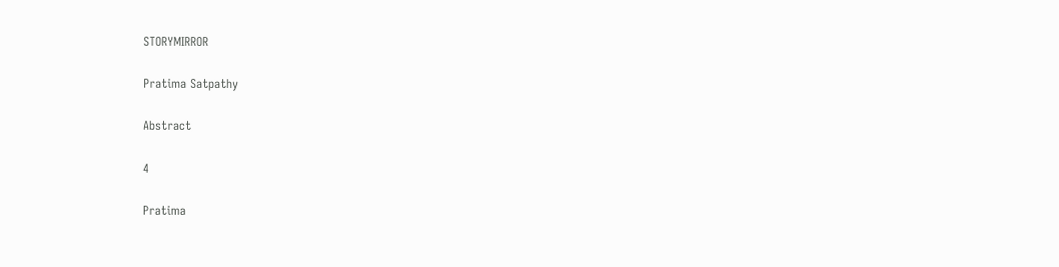STORYMIRROR

Pratima Satpathy

Abstract

4

Pratima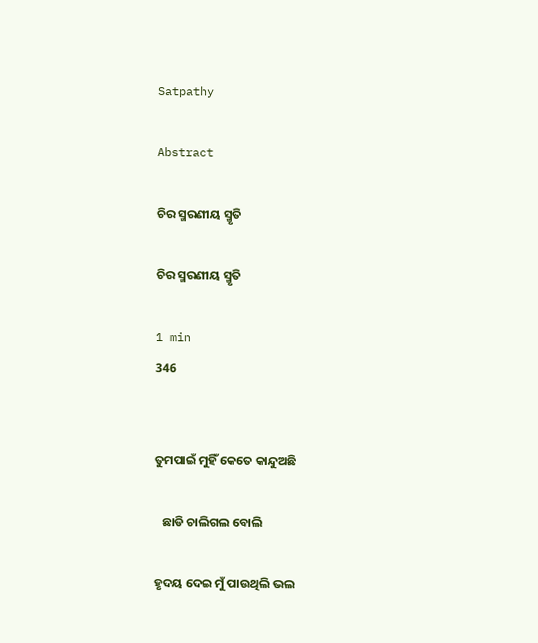Satpathy

Abstract

ଚିର ସ୍ମରଣୀୟ ସ୍ମୃତି

ଚିର ସ୍ମରଣୀୟ ସ୍ମୃତି

1 min
346


ତୁମପାଇଁ ମୁହିଁ କେତେ କାନ୍ଦୁଅଛି

   ଛାଡି ଚାଲିଗଲ ବୋଲି

ହୃଦୟ ଦେଇ ମୁଁ ପାଉଥିଲି ଭଲ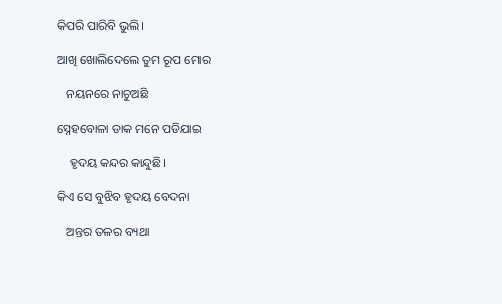କିପରି ପାରିବି ଭୁଲି।

ଆଖି ଖୋଲିଦେଲେ ତୁମ ରୂପ ମୋର

   ନୟନରେ ନାଚୁଅଛି

ସ୍ନେହବୋଳା ଡାକ ମନେ ପଡିଯାଇ

    ହୃଦୟ କନ୍ଦର କାନ୍ଦୁଛି।

କିଏ ସେ ବୁଝିବ ହୃଦୟ ବେଦନା

   ଅନ୍ତର ତଳର ବ୍ୟଥା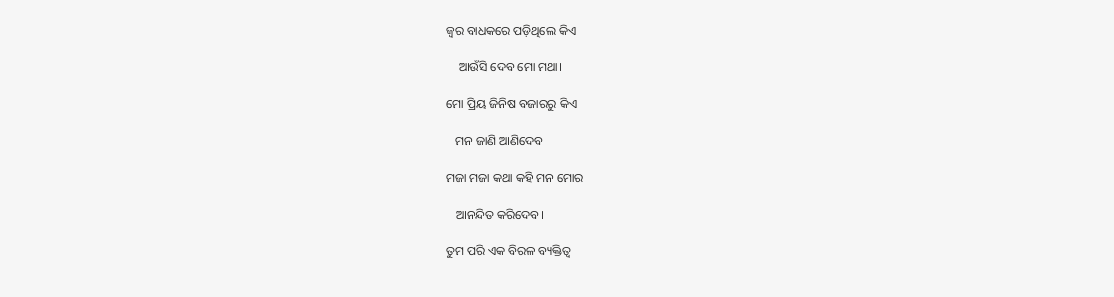ଜ୍ୱର ବାଧକରେ ପଡ଼ିଥିଲେ କିଏ

    ଆଉଁସି ଦେବ ମୋ ମଥା।

ମୋ ପ୍ରିୟ ଜିନିଷ ବଜାରରୁ କିଏ

   ମନ ଜାଣି ଆଣିଦେବ

ମଜା ମଜା କଥା କହି ମନ ମୋର

   ଆନନ୍ଦିତ କରିଦେବ।

ତୁମ ପରି ଏକ ବିରଳ ବ୍ୟକ୍ତିତ୍ୱ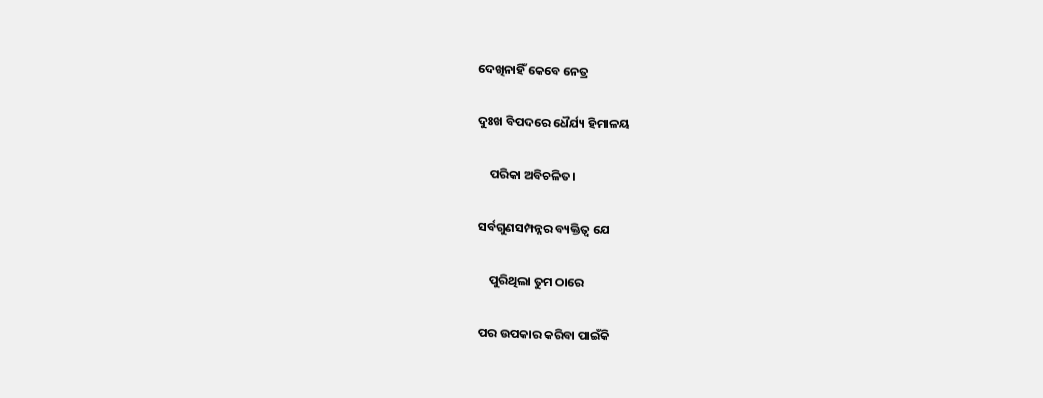ଦେଖିନାହିଁ କେବେ ନେତ୍ର

ଦୁଃଖ ବିପଦରେ ଧୈର୍ଯ୍ୟ ହିମାଳୟ

    ପରିକା ଅବିଚଳିତ।

ସର୍ବଗୁଣସମ୍ପନ୍ନର ବ୍ୟକ୍ତିତ୍ବ ଯେ

    ପୁରିଥିଲା ତୁମ ଠାରେ

ପର ଉପକାର କରିବା ପାଇଁକି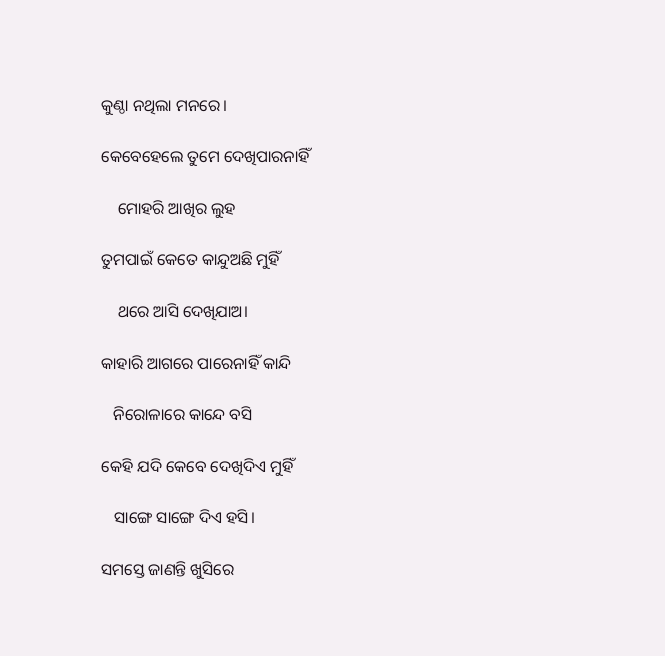କୁଣ୍ଠା ନଥିଲା ମନରେ।

କେବେହେଲେ ତୁମେ ଦେଖିପାରନାହିଁ

    ମୋହରି ଆଖିର ଲୁହ

ତୁମପାଇଁ କେତେ କାନ୍ଦୁଅଛି ମୁହିଁ

    ଥରେ ଆସି ଦେଖିଯାଅ।

କାହାରି ଆଗରେ ପାରେନାହିଁ କାନ୍ଦି

   ନିରୋଳାରେ କାନ୍ଦେ ବସି

କେହି ଯଦି କେବେ ଦେଖିଦିଏ ମୁହିଁ

   ସାଙ୍ଗେ ସାଙ୍ଗେ ଦିଏ ହସି।

ସମସ୍ତେ ଜାଣନ୍ତି ଖୁସିରେ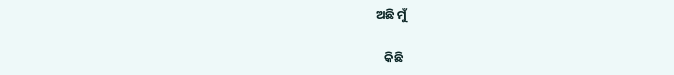ଅଛି ମୁଁ

   କିଛି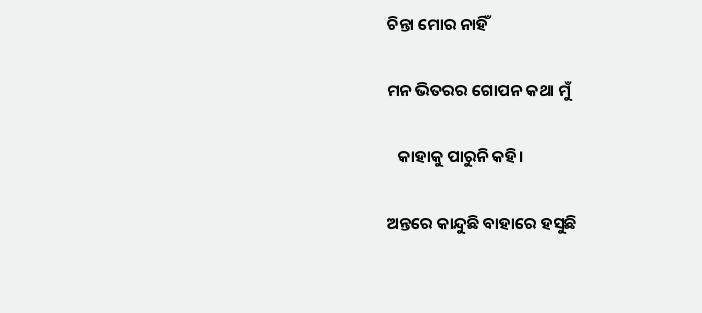ଚିନ୍ତା ମୋର ନାହିଁ

ମନ ଭିତରର ଗୋପନ କଥା ମୁଁ

   କାହାକୁ ପାରୁନି କହି।

ଅନ୍ତରେ କାନ୍ଦୁଛି ବାହାରେ ହସୁଛି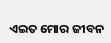ଏଇତ ମୋର ଜୀବନ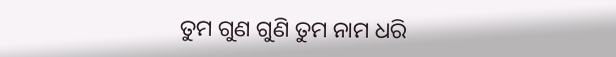ତୁମ ଗୁଣ ଗୁଣି ତୁମ ନାମ ଧରି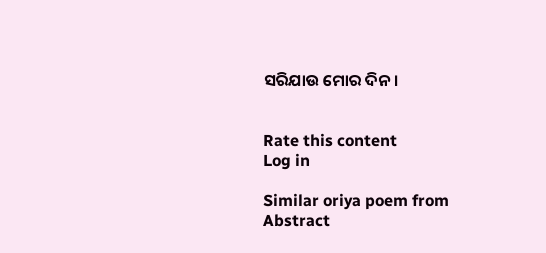ସରିଯାଉ ମୋର ଦିନ।


Rate this content
Log in

Similar oriya poem from Abstract